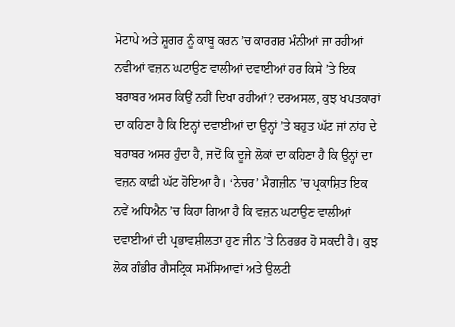ਮੋਟਾਪੇ ਅਤੇ ਸ਼ੂਗਰ ਨੂੰ ਕਾਬੂ ਕਰਨ ’ਚ ਕਾਰਗਰ ਮੰਨੀਆਂ ਜਾ ਰਹੀਆਂ ਨਵੀਆਂ ਵਜ਼ਨ ਘਟਾਉਣ ਵਾਲੀਆਂ ਦਵਾਈਆਂ ਹਰ ਕਿਸੇ ’ਤੇ ਇਕ ਬਰਾਬਰ ਅਸਰ ਕਿਉਂ ਨਹੀਂ ਦਿਖਾ ਰਹੀਆਂ? ਦਰਅਸਲ, ਕੁਝ ਖਪਤਕਾਰਾਂ ਦਾ ਕਹਿਣਾ ਹੈ ਕਿ ਇਨ੍ਹਾਂ ਦਵਾਈਆਂ ਦਾ ਉਨ੍ਹਾਂ ’ਤੇ ਬਹੁਤ ਘੱਟ ਜਾਂ ਨਾਂਹ ਦੇ ਬਰਾਬਰ ਅਸਰ ਹੁੰਦਾ ਹੈ, ਜਦੋਂ ਕਿ ਦੂਜੇ ਲੋਕਾਂ ਦਾ ਕਹਿਣਾ ਹੈ ਕਿ ਉਨ੍ਹਾਂ ਦਾ ਵਜ਼ਨ ਕਾਫ਼ੀ ਘੱਟ ਹੋਇਆ ਹੈ। ‘ਨੇਚਰ’ ਮੈਗਜ਼ੀਨ ’ਚ ਪ੍ਰਕਾਸ਼ਿਤ ਇਕ ਨਵੇਂ ਅਧਿਐਨ ’ਚ ਕਿਹਾ ਗਿਆ ਹੈ ਕਿ ਵਜ਼ਨ ਘਟਾਉਣ ਵਾਲੀਆਂ ਦਵਾਈਆਂ ਦੀ ਪ੍ਰਭਾਵਸ਼ੀਲਤਾ ਹੁਣ ਜੀਨ ’ਤੇ ਨਿਰਭਰ ਹੋ ਸਕਦੀ ਹੈ। ਕੁਝ ਲੋਕ ਗੰਭੀਰ ਗੈਸਟ੍ਰਿਕ ਸਮੱਸਿਆਵਾਂ ਅਤੇ ਉਲਟੀ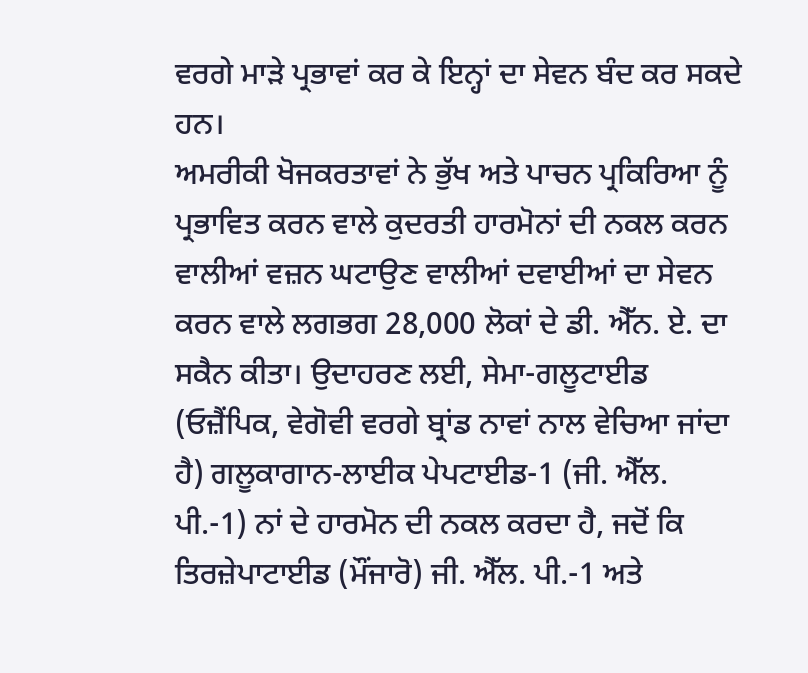ਵਰਗੇ ਮਾੜੇ ਪ੍ਰਭਾਵਾਂ ਕਰ ਕੇ ਇਨ੍ਹਾਂ ਦਾ ਸੇਵਨ ਬੰਦ ਕਰ ਸਕਦੇ ਹਨ।
ਅਮਰੀਕੀ ਖੋਜਕਰਤਾਵਾਂ ਨੇ ਭੁੱਖ ਅਤੇ ਪਾਚਨ ਪ੍ਰਕਿਰਿਆ ਨੂੰ ਪ੍ਰਭਾਵਿਤ ਕਰਨ ਵਾਲੇ ਕੁਦਰਤੀ ਹਾਰਮੋਨਾਂ ਦੀ ਨਕਲ ਕਰਨ ਵਾਲੀਆਂ ਵਜ਼ਨ ਘਟਾਉਣ ਵਾਲੀਆਂ ਦਵਾਈਆਂ ਦਾ ਸੇਵਨ ਕਰਨ ਵਾਲੇ ਲਗਭਗ 28,000 ਲੋਕਾਂ ਦੇ ਡੀ. ਐੱਨ. ਏ. ਦਾ ਸਕੈਨ ਕੀਤਾ। ਉਦਾਹਰਣ ਲਈ, ਸੇਮਾ-ਗਲੂਟਾਈਡ (ਓਜ਼ੈਂਪਿਕ, ਵੇਗੋਵੀ ਵਰਗੇ ਬ੍ਰਾਂਡ ਨਾਵਾਂ ਨਾਲ ਵੇਚਿਆ ਜਾਂਦਾ ਹੈ) ਗਲੂਕਾਗਾਨ-ਲਾਈਕ ਪੇਪਟਾਈਡ-1 (ਜੀ. ਐੱਲ. ਪੀ.-1) ਨਾਂ ਦੇ ਹਾਰਮੋਨ ਦੀ ਨਕਲ ਕਰਦਾ ਹੈ, ਜਦੋਂ ਕਿ ਤਿਰਜ਼ੇਪਾਟਾਈਡ (ਮੌਂਜਾਰੋ) ਜੀ. ਐੱਲ. ਪੀ.-1 ਅਤੇ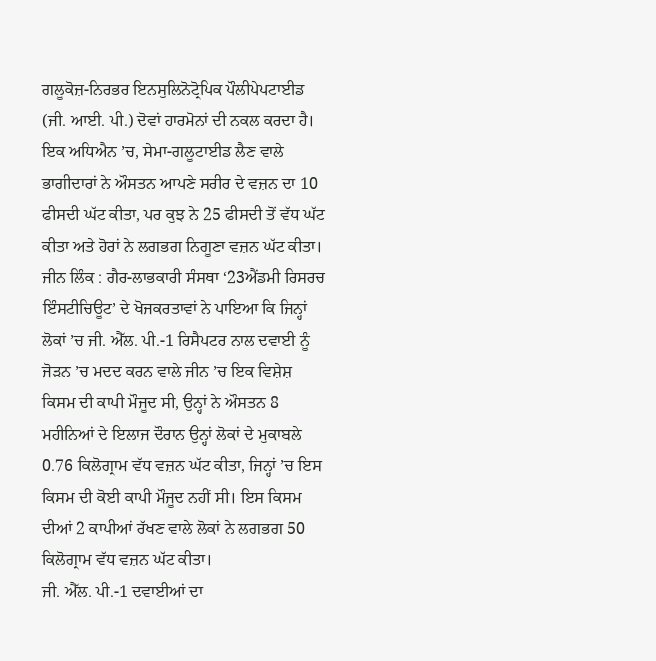ਗਲੂਕੋਜ਼-ਨਿਰਭਰ ਇਨਸੁਲਿਨੋਟ੍ਰੋਪਿਕ ਪੌਲੀਪੇਪਟਾਈਡ (ਜੀ. ਆਈ. ਪੀ.) ਦੋਵਾਂ ਹਾਰਮੋਨਾਂ ਦੀ ਨਕਲ ਕਰਦਾ ਹੈ। ਇਕ ਅਧਿਐਨ ’ਚ, ਸੇਮਾ-ਗਲੂਟਾਈਡ ਲੈਣ ਵਾਲੇ ਭਾਗੀਦਾਰਾਂ ਨੇ ਔਸਤਨ ਆਪਣੇ ਸਰੀਰ ਦੇ ਵਜ਼ਨ ਦਾ 10 ਫੀਸਦੀ ਘੱਟ ਕੀਤਾ, ਪਰ ਕੁਝ ਨੇ 25 ਫੀਸਦੀ ਤੋਂ ਵੱਧ ਘੱਟ ਕੀਤਾ ਅਤੇ ਹੋਰਾਂ ਨੇ ਲਗਭਗ ਨਿਗੂਣਾ ਵਜ਼ਨ ਘੱਟ ਕੀਤਾ।
ਜੀਨ ਲਿੰਕ : ਗੈਰ-ਲਾਭਕਾਰੀ ਸੰਸਥਾ ‘23ਐਂਡਮੀ ਰਿਸਰਚ ਇੰਸਟੀਚਿਊਟ’ ਦੇ ਖੋਜਕਰਤਾਵਾਂ ਨੇ ਪਾਇਆ ਕਿ ਜਿਨ੍ਹਾਂ ਲੋਕਾਂ ’ਚ ਜੀ. ਐੱਲ. ਪੀ.-1 ਰਿਸੈਪਟਰ ਨਾਲ ਦਵਾਈ ਨੂੰ ਜੋੜਨ ’ਚ ਮਦਦ ਕਰਨ ਵਾਲੇ ਜੀਨ ’ਚ ਇਕ ਵਿਸ਼ੇਸ਼ ਕਿਸਮ ਦੀ ਕਾਪੀ ਮੌਜੂਦ ਸੀ, ਉਨ੍ਹਾਂ ਨੇ ਔਸਤਨ 8 ਮਹੀਨਿਆਂ ਦੇ ਇਲਾਜ ਦੌਰਾਨ ਉਨ੍ਹਾਂ ਲੋਕਾਂ ਦੇ ਮੁਕਾਬਲੇ 0.76 ਕਿਲੋਗ੍ਰਾਮ ਵੱਧ ਵਜ਼ਨ ਘੱਟ ਕੀਤਾ, ਜਿਨ੍ਹਾਂ ’ਚ ਇਸ ਕਿਸਮ ਦੀ ਕੋਈ ਕਾਪੀ ਮੌਜੂਦ ਨਹੀਂ ਸੀ। ਇਸ ਕਿਸਮ ਦੀਆਂ 2 ਕਾਪੀਆਂ ਰੱਖਣ ਵਾਲੇ ਲੋਕਾਂ ਨੇ ਲਗਭਗ 50 ਕਿਲੋਗ੍ਰਾਮ ਵੱਧ ਵਜ਼ਨ ਘੱਟ ਕੀਤਾ।
ਜੀ. ਐੱਲ. ਪੀ.-1 ਦਵਾਈਆਂ ਦਾ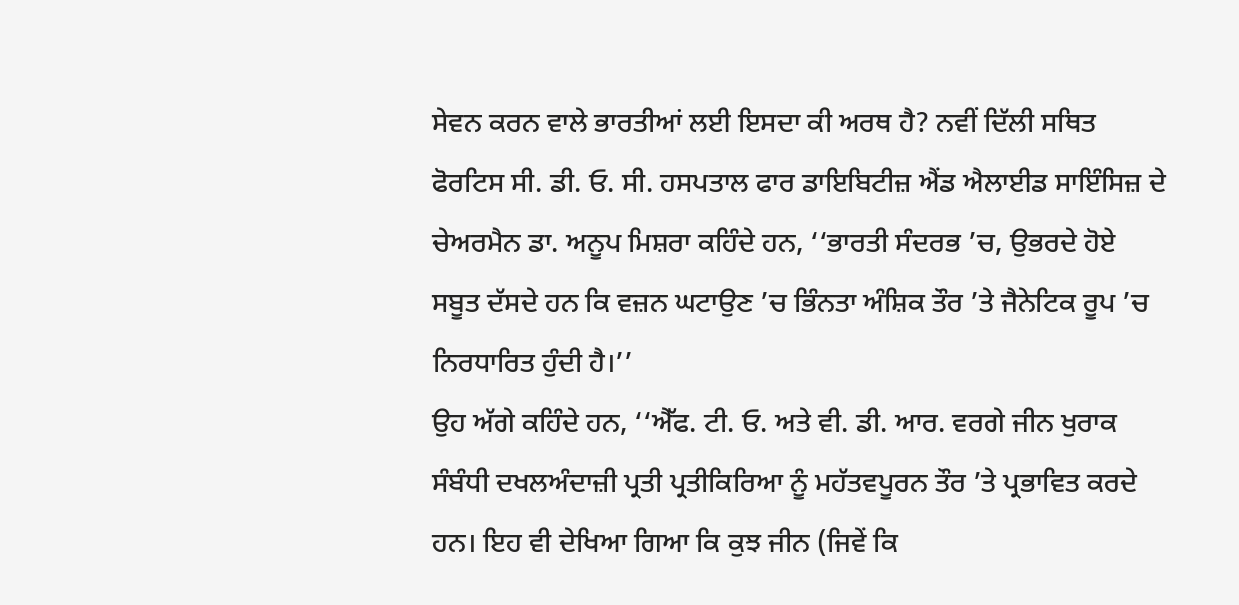ਸੇਵਨ ਕਰਨ ਵਾਲੇ ਭਾਰਤੀਆਂ ਲਈ ਇਸਦਾ ਕੀ ਅਰਥ ਹੈ? ਨਵੀਂ ਦਿੱਲੀ ਸਥਿਤ ਫੋਰਟਿਸ ਸੀ. ਡੀ. ਓ. ਸੀ. ਹਸਪਤਾਲ ਫਾਰ ਡਾਇਬਿਟੀਜ਼ ਐਂਡ ਐਲਾਈਡ ਸਾਇੰਸਿਜ਼ ਦੇ ਚੇਅਰਮੈਨ ਡਾ. ਅਨੂਪ ਮਿਸ਼ਰਾ ਕਹਿੰਦੇ ਹਨ, ‘‘ਭਾਰਤੀ ਸੰਦਰਭ ’ਚ, ਉਭਰਦੇ ਹੋਏ ਸਬੂਤ ਦੱਸਦੇ ਹਨ ਕਿ ਵਜ਼ਨ ਘਟਾਉਣ ’ਚ ਭਿੰਨਤਾ ਅੰਸ਼ਿਕ ਤੌਰ ’ਤੇ ਜੈਨੇਟਿਕ ਰੂਪ ’ਚ ਨਿਰਧਾਰਿਤ ਹੁੰਦੀ ਹੈ।’’
ਉਹ ਅੱਗੇ ਕਹਿੰਦੇ ਹਨ, ‘‘ਐੱਫ. ਟੀ. ਓ. ਅਤੇ ਵੀ. ਡੀ. ਆਰ. ਵਰਗੇ ਜੀਨ ਖੁਰਾਕ ਸੰਬੰਧੀ ਦਖਲਅੰਦਾਜ਼ੀ ਪ੍ਰਤੀ ਪ੍ਰਤੀਕਿਰਿਆ ਨੂੰ ਮਹੱਤਵਪੂਰਨ ਤੌਰ ’ਤੇ ਪ੍ਰਭਾਵਿਤ ਕਰਦੇ ਹਨ। ਇਹ ਵੀ ਦੇਖਿਆ ਗਿਆ ਕਿ ਕੁਝ ਜੀਨ (ਜਿਵੇਂ ਕਿ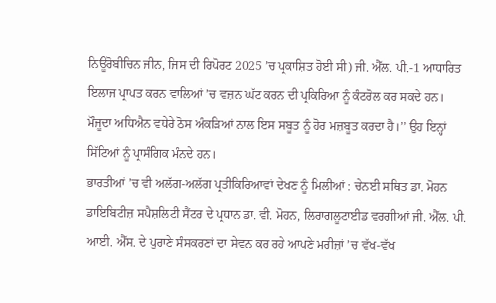ਨਿਊਰੋਬੀਚਿਨ ਜੀਨ, ਜਿਸ ਦੀ ਰਿਪੋਰਟ 2025 ’ਚ ਪ੍ਰਕਾਸ਼ਿਤ ਹੋਈ ਸੀ) ਜੀ. ਐੱਲ. ਪੀ.-1 ਆਧਾਰਿਤ ਇਲਾਜ ਪ੍ਰਾਪਤ ਕਰਨ ਵਾਲਿਆਂ ’ਚ ਵਜ਼ਨ ਘੱਟ ਕਰਨ ਦੀ ਪ੍ਰਕਿਰਿਆ ਨੂੰ ਕੰਟਰੋਲ ਕਰ ਸਕਦੇ ਹਨ। ਮੌਜੂਦਾ ਅਧਿਐਨ ਵਧੇਰੇ ਠੋਸ ਅੰਕੜਿਆਂ ਨਾਲ ਇਸ ਸਬੂਤ ਨੂੰ ਹੋਰ ਮਜ਼ਬੂਤ ਕਰਦਾ ਹੈ।’’ ਉਹ ਇਨ੍ਹਾਂ ਸਿੱਟਿਆਂ ਨੂੰ ਪ੍ਰਾਸੰਗਿਕ ਮੰਨਦੇ ਹਨ।
ਭਾਰਤੀਆਂ ’ਚ ਵੀ ਅਲੱਗ-ਅਲੱਗ ਪ੍ਰਤੀਕਿਰਿਆਵਾਂ ਦੇਖਣ ਨੂੰ ਮਿਲੀਆਂ : ਚੇਨਈ ਸਥਿਤ ਡਾ. ਮੋਹਨ ਡਾਇਬਿਟੀਜ਼ ਸਪੈਸ਼ਲਿਟੀ ਸੈਂਟਰ ਦੇ ਪ੍ਰਧਾਨ ਡਾ. ਵੀ. ਮੋਹਨ, ਲਿਰਾਗਲੂਟਾਈਡ ਵਰਗੀਆਂ ਜੀ. ਐੱਲ. ਪੀ. ਆਈ. ਐੱਸ. ਦੇ ਪੁਰਾਣੇ ਸੰਸਕਰਣਾਂ ਦਾ ਸੇਵਨ ਕਰ ਰਹੇ ਆਪਣੇ ਮਰੀਜ਼ਾਂ ’ਚ ਵੱਖ-ਵੱਖ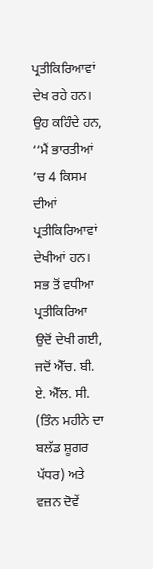ਪ੍ਰਤੀਕਿਰਿਆਵਾਂ ਦੇਖ ਰਹੇ ਹਨ। ਉਹ ਕਹਿੰਦੇ ਹਨ, ‘‘ਮੈਂ ਭਾਰਤੀਆਂ ’ਚ 4 ਕਿਸਮ ਦੀਆਂ ਪ੍ਰਤੀਕਿਰਿਆਵਾਂ ਦੇਖੀਆਂ ਹਨ। ਸਭ ਤੋਂ ਵਧੀਆ ਪ੍ਰਤੀਕਿਰਿਆ ਉਦੋਂ ਦੇਖੀ ਗਈ, ਜਦੋਂ ਐੱਚ. ਬੀ. ਏ. ਐੱਲ. ਸੀ. (ਤਿੰਨ ਮਹੀਨੇ ਦਾ ਬਲੱਡ ਸ਼ੂਗਰ ਪੱਧਰ) ਅਤੇ ਵਜ਼ਨ ਦੋਵੇਂ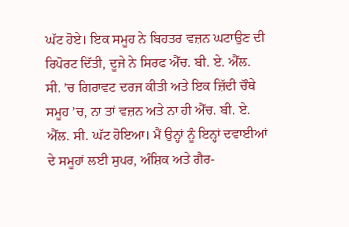ਘੱਟ ਹੋਏ। ਇਕ ਸਮੂਹ ਨੇ ਬਿਹਤਰ ਵਜ਼ਨ ਘਟਾਉਣ ਦੀ ਰਿਪੋਰਟ ਦਿੱਤੀ, ਦੂਜੇ ਨੇ ਸਿਰਫ ਐੱਚ. ਬੀ. ਏ. ਐੱਲ. ਸੀ. ’ਚ ਗਿਰਾਵਟ ਦਰਜ ਕੀਤੀ ਅਤੇ ਇਕ ਜ਼ਿੱਦੀ ਚੌਥੇ ਸਮੂਹ ’ਚ, ਨਾ ਤਾਂ ਵਜ਼ਨ ਅਤੇ ਨਾ ਹੀ ਐੱਚ. ਬੀ. ਏ. ਐੱਲ. ਸੀ. ਘੱਟ ਹੋਇਆ। ਮੈਂ ਉਨ੍ਹਾਂ ਨੂੰ ਇਨ੍ਹਾਂ ਦਵਾਈਆਂ ਦੇ ਸਮੂਹਾਂ ਲਈ ਸੁਪਰ, ਅੰਸ਼ਿਕ ਅਤੇ ਗੈਰ-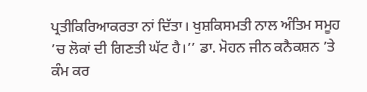ਪ੍ਰਤੀਕਿਰਿਆਕਰਤਾ ਨਾਂ ਦਿੱਤਾ। ਖੁਸ਼ਕਿਸਮਤੀ ਨਾਲ ਅੰਤਿਮ ਸਮੂਹ ’ਚ ਲੋਕਾਂ ਦੀ ਗਿਣਤੀ ਘੱਟ ਹੈ।’’ ਡਾ. ਮੋਹਨ ਜੀਨ ਕਨੈਕਸ਼ਨ ’ਤੇ ਕੰਮ ਕਰ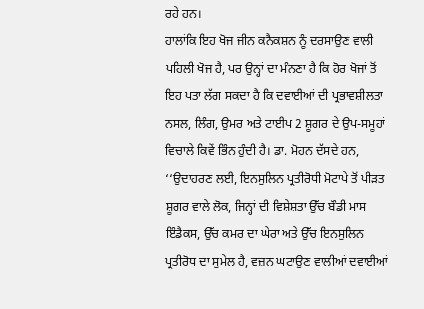ਰਹੇ ਹਨ।
ਹਾਲਾਂਕਿ ਇਹ ਖੋਜ ਜੀਨ ਕਨੈਕਸ਼ਨ ਨੂੰ ਦਰਸਾਉਣ ਵਾਲੀ ਪਹਿਲੀ ਖੋਜ ਹੈ, ਪਰ ਉਨ੍ਹਾਂ ਦਾ ਮੰਨਣਾ ਹੈ ਕਿ ਹੋਰ ਖੋਜਾਂ ਤੋਂ ਇਹ ਪਤਾ ਲੱਗ ਸਕਦਾ ਹੈ ਕਿ ਦਵਾਈਆਂ ਦੀ ਪ੍ਰਭਾਵਸ਼ੀਲਤਾ ਨਸਲ, ਲਿੰਗ, ਉਮਰ ਅਤੇ ਟਾਈਪ 2 ਸ਼ੂਗਰ ਦੇ ਉਪ-ਸਮੂਹਾਂ ਵਿਚਾਲੇ ਕਿਵੇਂ ਭਿੰਨ ਹੁੰਦੀ ਹੈ। ਡਾ. ਮੋਹਨ ਦੱਸਦੇ ਹਨ, ‘‘ਉਦਾਹਰਣ ਲਈ, ਇਨਸੁਲਿਨ ਪ੍ਰਤੀਰੋਧੀ ਮੋਟਾਪੇ ਤੋਂ ਪੀੜਤ ਸ਼ੂਗਰ ਵਾਲੇ ਲੋਕ, ਜਿਨ੍ਹਾਂ ਦੀ ਵਿਸ਼ੇਸ਼ਤਾ ਉੱਚ ਬੌਡੀ ਮਾਸ ਇੰਡੈਕਸ, ਉੱਚ ਕਮਰ ਦਾ ਘੇਰਾ ਅਤੇ ਉੱਚ ਇਨਸੁਲਿਨ ਪ੍ਰਤੀਰੋਧ ਦਾ ਸੁਮੇਲ ਹੈ, ਵਜ਼ਨ ਘਟਾਉਣ ਵਾਲੀਆਂ ਦਵਾਈਆਂ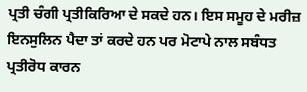ਪ੍ਰਤੀ ਚੰਗੀ ਪ੍ਰਤੀਕਿਰਿਆ ਦੇ ਸਕਦੇ ਹਨ। ਇਸ ਸਮੂਹ ਦੇ ਮਰੀਜ਼ ਇਨਸੁਲਿਨ ਪੈਦਾ ਤਾਂ ਕਰਦੇ ਹਨ ਪਰ ਮੋਟਾਪੇ ਨਾਲ ਸਬੰਧਤ ਪ੍ਰਤੀਰੋਧ ਕਾਰਨ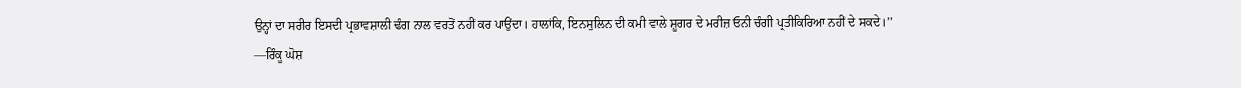ਉਨ੍ਹਾਂ ਦਾ ਸਰੀਰ ਇਸਦੀ ਪ੍ਰਭਾਵਸ਼ਾਲੀ ਢੰਗ ਨਾਲ ਵਰਤੋਂ ਨਹੀਂ ਕਰ ਪਾਉਂਦਾ। ਹਾਲਾਂਕਿ, ਇਨਸੁਲਿਨ ਦੀ ਕਮੀ ਵਾਲੇ ਸ਼ੂਗਰ ਦੇ ਮਰੀਜ਼ ਓਨੀ ਚੰਗੀ ਪ੍ਰਤੀਕਿਰਿਆ ਨਹੀਂ ਦੇ ਸਕਦੇ।’’
—ਰਿੰਕੂ ਘੋਸ਼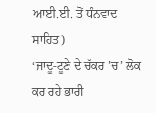ਆਈ.ਈ. ਤੋਂ ਧੰਨਵਾਦ ਸਾਹਿਤ)
‘ਜਾਦੂ-ਟੂਣੇ ਦੇ ਚੱਕਰ ’ਚ’ ਲੋਕ ਕਰ ਰਹੇ ਭਾਰੀ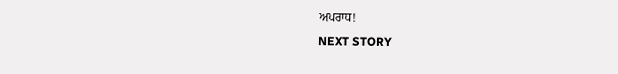ਅਪਰਾਧ!
NEXT STORY